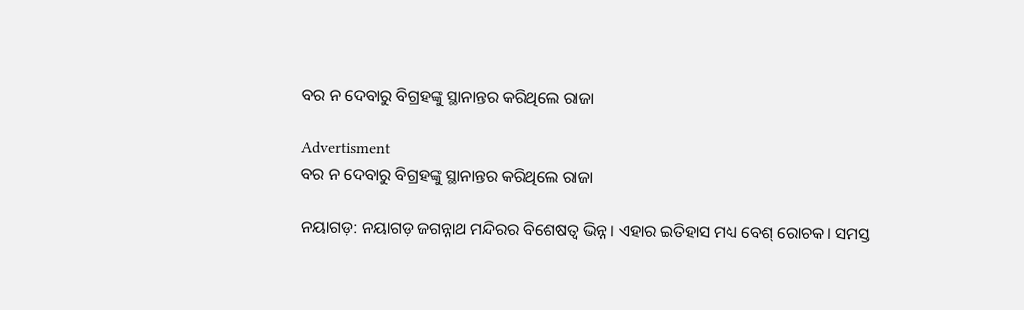ବର ନ ଦେବାରୁ ବିଗ୍ରହଙ୍କୁ ସ୍ଥାନାନ୍ତର କରିଥିଲେ ରାଜା

Advertisment
ବର ନ ଦେବାରୁ ବିଗ୍ରହଙ୍କୁ ସ୍ଥାନାନ୍ତର କରିଥିଲେ ରାଜା

ନୟାଗଡ଼: ନୟାଗଡ଼ ଜଗନ୍ନାଥ ମନ୍ଦିରର ବିଶେଷତ୍ବ ଭିନ୍ନ। ଏହାର ଇତିହାସ ମଧ୍ୟ ବେଶ୍ ରୋଚକ। ସମସ୍ତ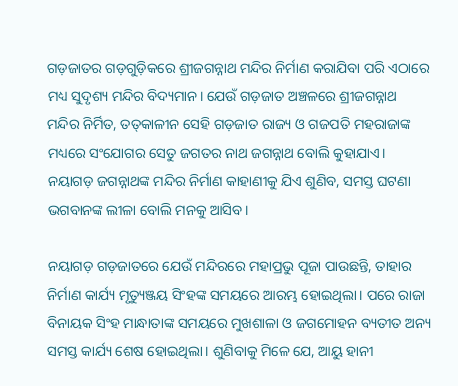ଗଡ଼ଜାତର ଗଡ଼ଗୁଡ଼ିକରେ ଶ୍ରୀଜଗନ୍ନାଥ ମନ୍ଦିର ନିର୍ମାଣ କରାଯିବା ପରି ଏଠାରେ ମଧ୍ୟ ସୁଦୃଶ୍ୟ ମନ୍ଦିର ବିଦ୍ୟମାନ। ଯେଉଁ ଗଡ଼ଜାତ ଅଞ୍ଚଳରେ ଶ୍ରୀଜଗନ୍ନାଥ ମନ୍ଦିର ନିର୍ମିତ, ତତ୍‌କାଳୀନ ସେହି ଗଡ଼ଜାତ ରାଜ୍ୟ ଓ ଗଜପତି ମହରାଜାଙ୍କ ମଧ୍ୟରେ ସଂଯୋଗର ସେତୁ ଜଗତର ନାଥ ଜଗନ୍ନାଥ ବୋଲି କୁହାଯାଏ। ନୟାଗଡ଼ ଜଗନ୍ନାଥଙ୍କ ମନ୍ଦିର ନିର୍ମାଣ କାହାଣୀକୁ ଯିଏ ଶୁଣିବ, ସମସ୍ତ ଘଟଣା ଭଗବାନଙ୍କ ଲୀଳା ବୋଲି ମନକୁ ଆସିବ।

ନୟାଗଡ଼ ଗଡ଼ଜାତରେ ଯେଉଁ ମନ୍ଦିରରେ ମହାପ୍ରଭୁ ପୂଜା ପାଉଛନ୍ତି, ତାହାର ନିର୍ମାଣ କାର୍ଯ୍ୟ ମୃତ୍ୟୁଞ୍ଜୟ ସିଂହଙ୍କ ସମୟରେ ଆରମ୍ଭ ହୋଇଥିଲା। ପରେ ରାଜା ବିନାୟକ ସିଂହ ମାନ୍ଧାତାଙ୍କ ସମୟରେ ମୁଖଶାଳା ଓ ଜଗମୋହନ ବ୍ୟତୀତ ଅନ୍ୟ ସମସ୍ତ କାର୍ଯ୍ୟ ଶେଷ ହୋଇଥିଲା। ଶୁଣିବାକୁ ମିଳେ ଯେ, ଆୟୁ ହାନୀ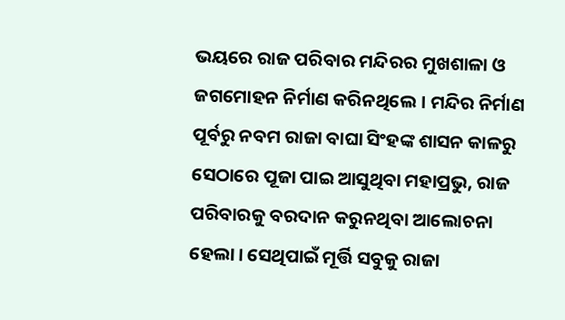ଭୟରେ ରାଜ ପରିବାର ମନ୍ଦିରର ମୁଖଶାଳା ଓ ଜଗମୋହନ ନିର୍ମାଣ କରିନଥିଲେ। ମନ୍ଦିର ନିର୍ମାଣ ପୂର୍ବରୁ ନବମ ରାଜା ବାଘା ସିଂହଙ୍କ ଶାସନ କାଳରୁ ସେଠାରେ ପୂଜା ପାଇ ଆସୁଥିବା ମହାପ୍ରଭୁ, ରାଜ ପରିବାରକୁ ବରଦାନ କରୁନଥିବା ଆଲୋଚନା ହେଲା। ସେଥିପାଇଁ ମୂର୍ତ୍ତି ସବୁକୁ ରାଜା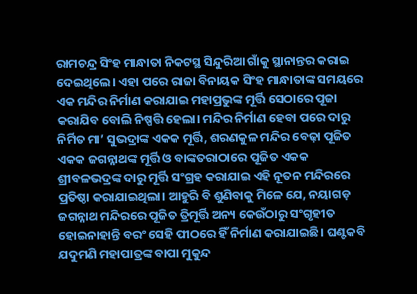ରାମଚନ୍ଦ୍ର ସିଂହ ମାନ୍ଧାତା ନିକଟସ୍ଥ ସିନ୍ଦୁରିଆ ଗାଁକୁ ସ୍ଥାନାନ୍ତର କରାଇ ଦେଇଥିଲେ। ଏହା ପରେ ରାଜା ବିନାୟକ ସିଂହ ମାନ୍ଧାତାଙ୍କ ସମୟରେ ଏକ ମନ୍ଦିର ନିର୍ମାଣ କରାଯାଇ ମହାପ୍ରଭୁଙ୍କ ମୂର୍ତ୍ତି ସେଠାରେ ପୂଜା କରାଯିବ ବୋଲି ନିଷ୍ପତ୍ତି ହେଲା। ମନ୍ଦିର ନିର୍ମାଣ ହେବା ପରେ ଦାରୁ ନିର୍ମିତ ମା’ ସୁଭଦ୍ରାଙ୍କ ଏକକ ମୂର୍ତ୍ତି, ଶରଣକୁଳ ମନ୍ଦିର ବେଢ଼ା ପୂଜିତ ଏକକ ଜଗନ୍ନାଥଙ୍କ ମୂର୍ତ୍ତି ଓ ବାଙ୍କତରାଠାରେ ପୂଜିତ ଏକକ ଶ୍ରୀବଳଭଦ୍ରଙ୍କ ଦାରୁ ମୂର୍ତ୍ତି ସଂଗ୍ରହ କରାଯାଇ ଏହି ନୂତନ ମନ୍ଦିରରେ ପ୍ରତିଷ୍ଠା କରାଯାଇଥିଲା। ଆହୁରି ବି ଶୁଣିବାକୁ ମିଳେ ଯେ, ନୟାଗଡ଼ ଜଗନ୍ନାଥ ମନ୍ଦିରରେ ପୂଜିତ ତ୍ରିମୂର୍ତ୍ତି ଅନ୍ୟ କେଉଁଠାରୁ ସଂଗୃହୀତ ହୋଇନାହାନ୍ତି ବରଂ ସେହି ପୀଠରେ ହିଁ ନିର୍ମାଣ କରାଯାଇଛି। ଘଣ୍ଟକବି ଯଦୁମଣି ମହାପାତ୍ରଙ୍କ ବାପା ମୁକୁନ୍ଦ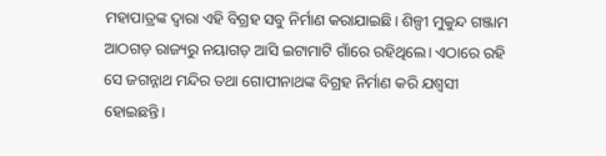ମହାପାତ୍ରଙ୍କ ଦ୍ବାରା ଏହି ବିଗ୍ରହ ସବୁ ନିର୍ମାଣ କରାଯାଇଛି। ଶିଳ୍ପୀ ମୁକୁନ୍ଦ ଗଞ୍ଜାମ ଆଠଗଡ଼ ରାଜ୍ୟରୁ ନୟାଗଡ଼ ଆସି ଇଟାମାଟି ଗାଁରେ ରହିଥିଲେ। ଏଠାରେ ରହି ସେ ଜଗନ୍ନାଥ ମନ୍ଦିର ତଥା ଗୋପୀନାଥଙ୍କ ବିଗ୍ରହ ନିର୍ମାଣ କରି ଯଶ୍ବସୀ ହୋଇଛନ୍ତି।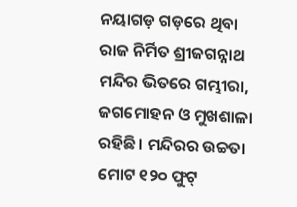ନୟାଗଡ଼ ଗଡ଼ରେ ଥିବା ରାଜ ନିର୍ମିତ ଶ୍ରୀଜଗନ୍ନାଥ ମନ୍ଦିର ଭିତରେ ଗମ୍ଭୀରା, ଜଗମୋହନ ଓ ମୁଖଶାଳା ରହିଛି। ମନ୍ଦିରର ଉଚ୍ଚତା ମୋଟ ୧୨୦ ଫୁଟ୍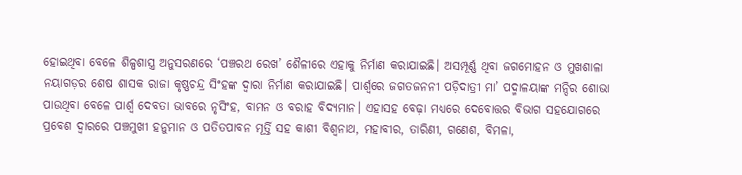ହୋଇଥିବା ବେଳେ ଶିଳ୍ପଶାସ୍ତ୍ର ଅନୁସରଣରେ ‘ପଞ୍ଚରଥ ରେଖ’ ଶୈଳୀରେ ଏହାକୁ ନିର୍ମାଣ କରାଯାଇଛି। ଅସମ୍ପୂର୍ଣ୍ଣ ଥିବା ଜଗମୋହନ ଓ ମୁଖଶାଳା ନୟାଗଡ଼ର ଶେଷ ଶାସକ ରାଜା କୃଷ୍ଣଚନ୍ଦ୍ର ସିଂହଙ୍କ ଦ୍ବାରା ନିର୍ମାଣ କରାଯାଇଛି। ପାର୍ଶ୍ବରେ ଜଗତଜନନୀ ପଡ଼ିଦାତ୍ରୀ ମା’ ପଦ୍ମାଳୟାଙ୍କ ମନ୍ଦିର ଶୋଭା ପାଉଥିବା ବେଳେ ପାର୍ଶ୍ବ ଦେବତା ଭାବରେ ନୃସିଂହ, ବାମନ ଓ ବରାହ ବିଦ୍ୟମାନ। ଏହାସହ ବେଢ଼ା ମଧ୍ୟରେ ଦେବୋତ୍ତର ବିଭାଗ ସହଯୋଗରେ ପ୍ରବେଶ ଦ୍ବାରରେ ପଞ୍ଚମୁଖୀ ହନୁମାନ ଓ ପତିତପାବନ ମୂର୍ତ୍ତି ସହ କାଶୀ ବିଶ୍ବନାଥ, ମହାବୀର, ତାରିଣୀ, ଗ‌ଣେଶ, ବିମଳା,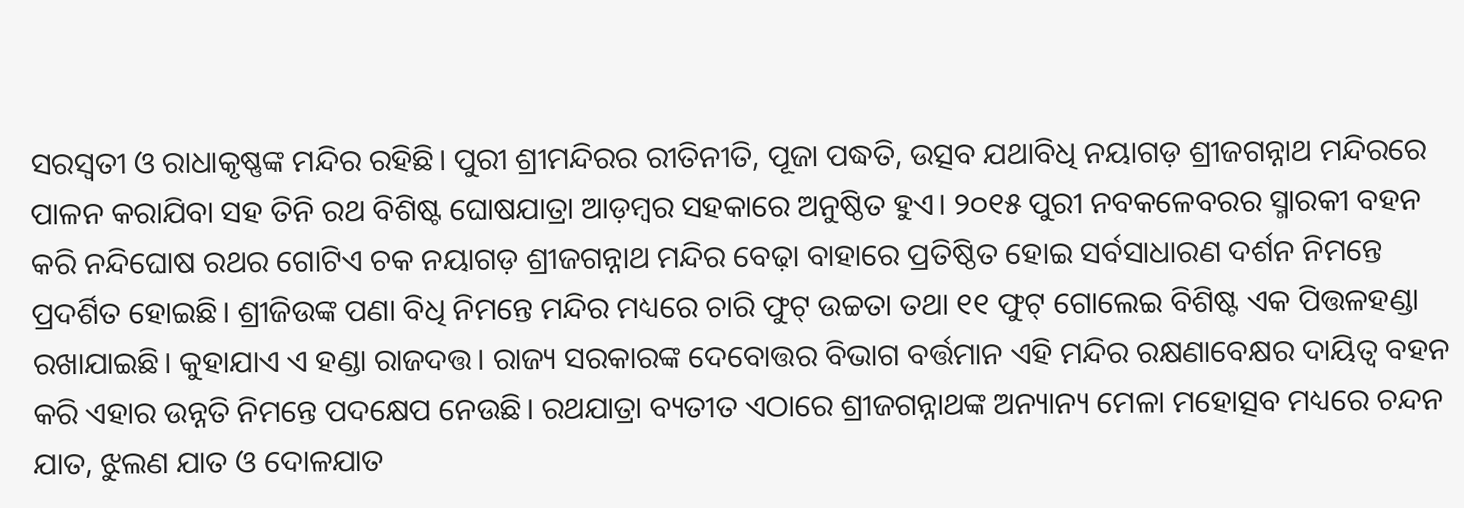ସରସ୍ବତୀ ଓ ରାଧାକୃଷ୍ଣଙ୍କ ମନ୍ଦିର ରହିଛି। ପୁରୀ ଶ୍ରୀମନ୍ଦିରର ରୀତିନୀତି, ପୂଜା ପଦ୍ଧତି, ଉତ୍ସବ ଯଥାବିଧି ନୟାଗଡ଼ ଶ୍ରୀଜଗନ୍ନାଥ ମନ୍ଦିରରେ ପାଳନ କରାଯିବା ସହ ତିନି ରଥ ବିଶିଷ୍ଟ ଘୋଷଯାତ୍ରା ଆଡ଼ମ୍ବର ସହକାରେ ଅନୁଷ୍ଠିତ ହୁଏ। ୨୦୧୫ ପୁରୀ ନବକଳେବରର ସ୍ମାରକୀ ବହନ କରି ନନ୍ଦିଘୋଷ ରଥର ଗୋଟିଏ ଚକ ନୟାଗଡ଼ ଶ୍ରୀଜଗନ୍ନାଥ ମନ୍ଦିର ବେଢ଼ା ବାହାରେ ପ୍ରତିଷ୍ଠିତ ହୋଇ ସର୍ବସାଧାରଣ ଦର୍ଶନ ନିମନ୍ତେ ପ୍ରଦର୍ଶିତ ହୋଇଛି। ଶ୍ରୀଜିଉଙ୍କ ପଣା ବିଧି ନିମନ୍ତେ ମନ୍ଦିର ମଧ୍ୟରେ ଚାରି ଫୁଟ୍ ଉଚ୍ଚତା ତଥା ୧୧ ଫୁଟ୍ ଗୋଲେଇ ବିଶିଷ୍ଟ ଏକ ପିତ୍ତଳହଣ୍ଡା ରଖାଯାଇଛି। କୁହାଯାଏ ଏ ହଣ୍ଡା ରାଜଦତ୍ତ। ରାଜ୍ୟ ସରକାରଙ୍କ ଦେବୋତ୍ତର ବିଭାଗ ବର୍ତ୍ତମାନ ଏହି ମନ୍ଦିର ରକ୍ଷଣାବେକ୍ଷର ଦାୟିତ୍ବ ବହନ କରି ଏହାର ଉନ୍ନତି ନିମନ୍ତେ ପଦ‌କ୍ଷେପ ନେଉଛି। ରଥଯାତ୍ରା ବ୍ୟତୀତ ଏଠାରେ ଶ୍ରୀଜଗନ୍ନାଥଙ୍କ ଅନ୍ୟାନ୍ୟ ମେଳା ମହୋତ୍ସବ ମଧ୍ୟରେ ଚନ୍ଦନ ଯାତ, ଝୁଲଣ ଯାତ ଓ ଦୋଳଯାତ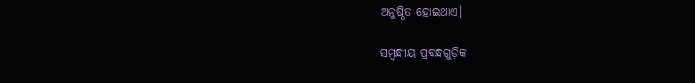ଅନୁଷ୍ଠିତ ହୋଇଥାଏ।

ସମ୍ବନ୍ଧୀୟ ପ୍ରବନ୍ଧଗୁଡ଼ିକ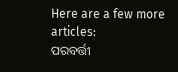Here are a few more articles:
ପରବର୍ତ୍ତୀ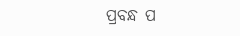ପ୍ରବନ୍ଧ ପ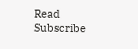Read
Subscribe